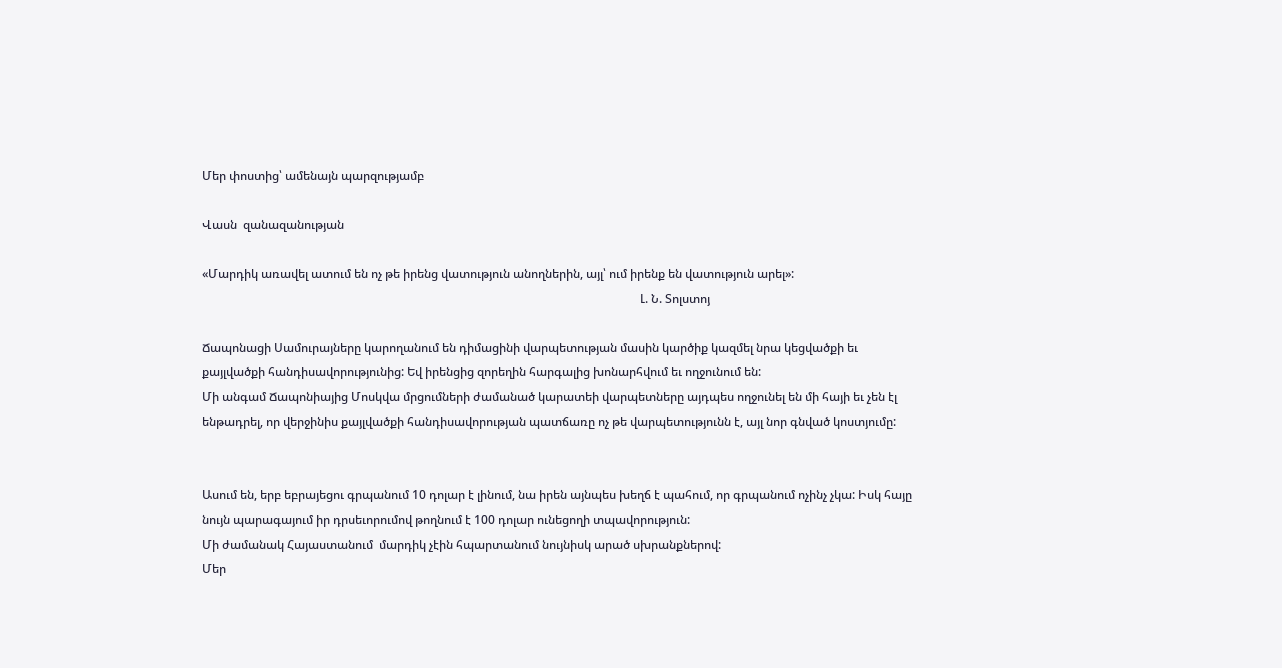Մեր փոստից՝ ամենայն պարզությամբ

Վասն  զանազանության

«Մարդիկ առավել ատում են ոչ թե իրենց վատություն անողներին, այլ՝ ում իրենք են վատություն արել»:
                                                                                                                                                  Լ. Ն. Տոլստոյ

Ճապոնացի Սամուրայները կարողանում են դիմացինի վարպետության մասին կարծիք կազմել նրա կեցվածքի եւ քայլվածքի հանդիսավորությունից: Եվ իրենցից զորեղին հարգալից խոնարհվում եւ ողջունում են:
Մի անգամ Ճապոնիայից Մոսկվա մրցումների ժամանած կարատեի վարպետները այդպես ողջունել են մի հայի եւ չեն էլ ենթադրել, որ վերջինիս քայլվածքի հանդիսավորության պատճառը ոչ թե վարպետությունն է, այլ նոր գնված կոստյումը:


Ասում են, երբ եբրայեցու գրպանում 10 դոլար է լինում, նա իրեն այնպես խեղճ է պահում, որ գրպանում ոչինչ չկա: Իսկ հայը նույն պարագայում իր դրսեւորումով թողնում է 100 դոլար ունեցողի տպավորություն:
Մի ժամանակ Հայաստանում  մարդիկ չէին հպարտանում նույնիսկ արած սխրանքներով:
Մեր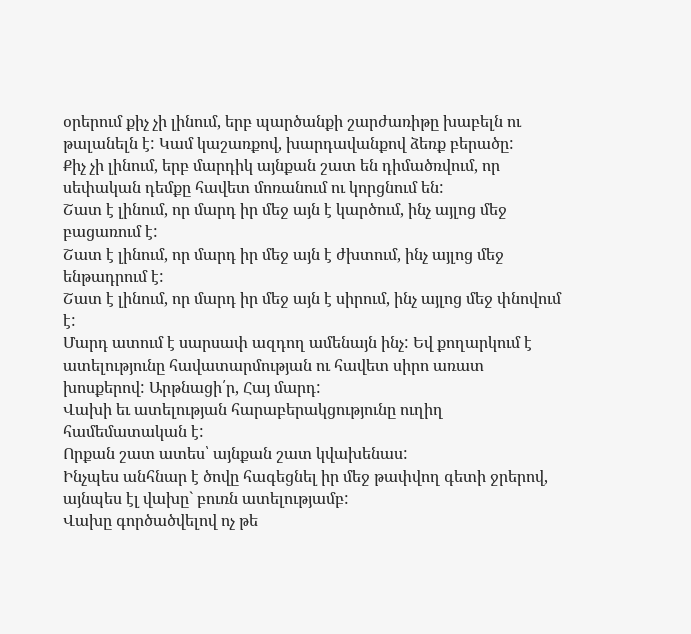օրերում քիչ չի լինում, երբ պարծանքի շարժառիթը խաբելն ու թալանելն է: Կամ կաշառքով, խարդավանքով ձեռք բերածը:
Քիչ չի լինում, երբ մարդիկ այնքան շատ են դիմածռվում, որ սեփական դեմքը հավետ մոռանում ու կորցնում են:
Շատ է լինում, որ մարդ իր մեջ այն է կարծում, ինչ այլոց մեջ բացառում է:
Շատ է լինում, որ մարդ իր մեջ այն է ժխտում, ինչ այլոց մեջ ենթադրում է:
Շատ է լինում, որ մարդ իր մեջ այն է սիրում, ինչ այլոց մեջ փնովում է:
Մարդ ատում է սարսափ ազդող ամենայն ինչ: Եվ քողարկում է ատելությունը հավատարմության ու հավետ սիրո առատ խոսքերով: Արթնացի՛ր, Հայ մարդ:
Վախի եւ ատելության հարաբերակցությունը ուղիղ համեմատական է:
Որքան շատ ատես՝ այնքան շատ կվախենաս:
Ինչպես անհնար է ծովը հագեցնել իր մեջ թափվող գետի ջրերով, այնպես էլ վախը` բուռն ատելությամբ:
Վախը գործածվելով ոչ թե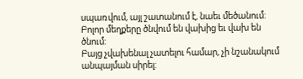սպառվում, այլ շատանում է, նաեւ մեծանում: Բոլոր մեղքերը ծնվում են վախից եւ վախ են ծնում:
Բայց չվախենալ չատելու համար, չի նշանակում անպայման սիրել: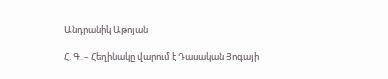Անդրանիկ Աթոյան

Հ. Գ. – Հեղինակը վարում է Դասական Յոգայի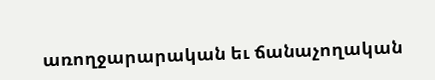առողջարարական եւ ճանաչողական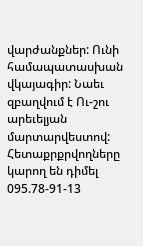վարժանքներ: Ունի համապատասխան վկայագիր: Նաեւ զբաղվում է Ու-շու արեւելյան մարտարվեստով:
Հետաքրքրվողները կարող են դիմել 095.78-91-13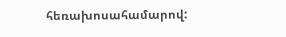հեռախոսահամարով: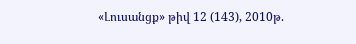«Լուսանցք» թիվ 12 (143), 2010թ.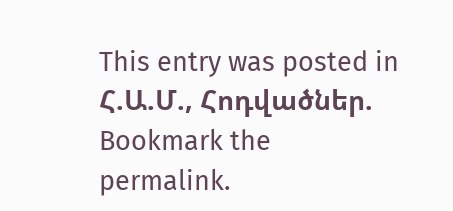This entry was posted in Հ.Ա.Մ., Հոդվածներ. Bookmark the permalink.